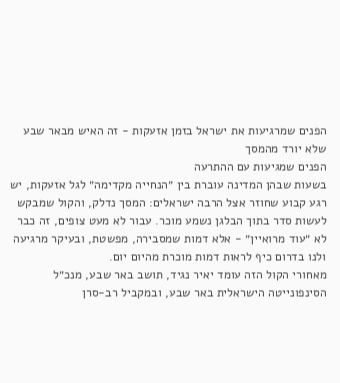הפנים שמרגיעות את ישראל בזמן אזעקות - זה האיש מבאר שבע שלא יורד מהמסך
הפנים שמגיעות עם ההתרעה
בשעות שבהן המדינה עוברת בין ״הנחייה מקדימה״ לגל אזעקות, יש רגע קבוע שחוזר אצל הרבה ישראלים: המסך נדלק, והקול שמבקש לעשות סדר בתוך הבלגן נשמע מוכר. עבור לא מעט צופים, זה כבר לא ״עוד מרואיין״ - אלא דמות שמסבירה, מפשטת, ובעיקר מרגיעה ולנו בדרום כיף לראות דמות מוכרת מהיום יום.
מאחורי הקול הזה עומד יאיר נגיד, תושב באר שבע, מנכ״ל הסינפונייטה הישראלית באר שבע, ובמקביל רב-סרן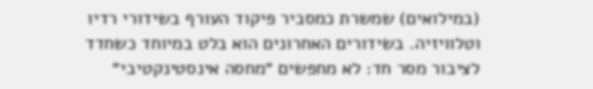(במילואים) שמשרת כמסביר פיקוד העורף בשידורי רדיו וטלוויזיה. בשידורים האחרונים הוא בלט במיוחד כשחדד לציבור מסר חד: לא מחפשים ״מחסה אינסטינקטיבי״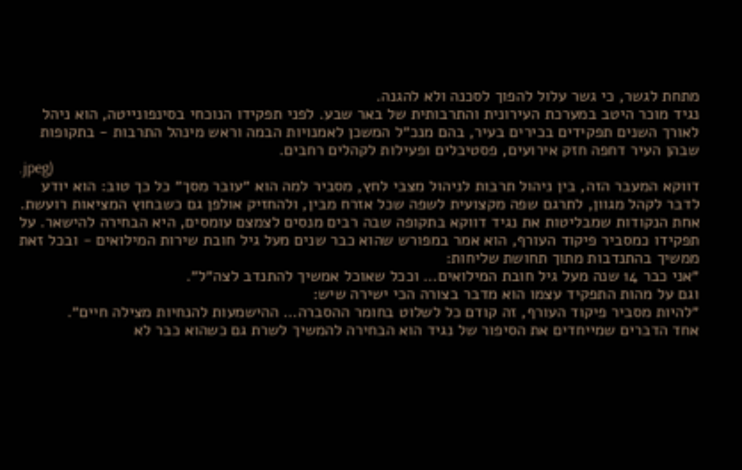מתחת לגשר, כי גשר עלול להפוך לסכנה ולא להגנה.
נגיד מוכר היטב במערכת העירונית והתרבותית של באר שבע. לפני תפקידו הנוכחי בסינפונייטה, הוא ניהל לאורך השנים תפקידים בכירים בעיר, בהם מנכ״ל המשכן לאמנויות הבמה וראש מינהל התרבות - בתקופות שבהן העיר דחפה חזק אירועים, פסטיבלים ופעילות לקהלים רחבים.
.jpeg)
דווקא המעבר הזה, בין ניהול תרבות לניהול מצבי לחץ, מסביר למה הוא ״עובר מסך״ כל כך טוב: הוא יודע לדבר לקהל מגוון, לתרגם שפה מקצועית לשפה שכל אזרח מבין, ולהחזיק אולפן גם כשבחוץ המציאות רועשת.
אחת הנקודות שמבליטות את נגיד דווקא בתקופה שבה רבים מנסים לצמצם עומסים, היא הבחירה להישאר. על תפקידו כמסביר פיקוד העורף, הוא אמר במפורש שהוא כבר שנים מעל גיל חובת שירות המילואים - ובכל זאת ממשיך בהתנדבות מתוך תחושת שליחות:
״אני כבר 14 שנה מעל גיל חובת המילואים… וככל שאוכל אמשיך להתנדב לצה״ל״.
וגם על מהות התפקיד עצמו הוא מדבר בצורה הכי ישירה שיש:
״להיות מסביר פיקוד העורף, זה קודם כל לשלוט בחומר ההסברה… ההישמעות להנחיות מצילה חיים״.
אחד הדברים שמייחדים את הסיפור של נגיד הוא הבחירה להמשיך לשרת גם כשהוא כבר לא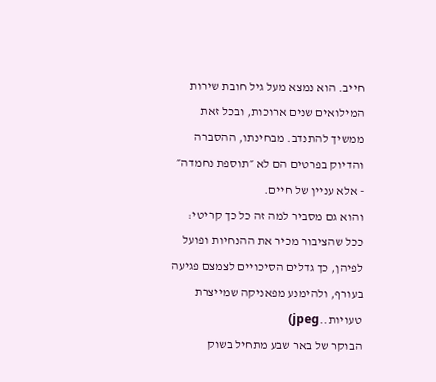חייב. הוא נמצא מעל גיל חובת שירות המילואים שנים ארוכות, ובכל זאת ממשיך להתנדב. מבחינתו, ההסברה והדיוק בפרטים הם לא ״תוספת נחמדה״ - אלא עניין של חיים.
והוא גם מסביר למה זה כל כך קריטי: ככל שהציבור מכיר את ההנחיות ופועל לפיהן, כך גדלים הסיכויים לצמצם פגיעה בעורף, ולהימנע מפאניקה שמייצרת טעויות..jpeg)
הבוקר של באר שבע מתחיל בשוק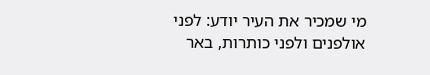מי שמכיר את העיר יודע: לפני אולפנים ולפני כותרות, באר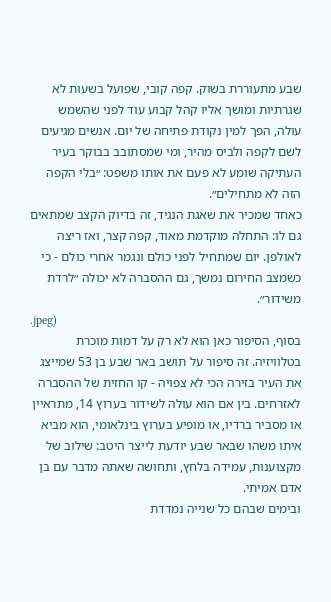שבע מתעוררת בשוק. קפה קובי, שפועל בשעות לא שגרתיות ומושך אליו קהל קבוע עוד לפני שהשמש עולה, הפך למין נקודת פתיחה של יום. אנשים מגיעים לשם לקפה ולביס מהיר, ומי שמסתובב בבוקר בעיר העתיקה שומע לא פעם את אותו משפט: ״בלי הקפה הזה לא מתחילים״.
כאחד שמכיר את שאגת הנגיד, זה בדיוק הקצב שמתאים גם לו: התחלה מוקדמת מאוד, קפה קצר, ואז ריצה לאולפן. יום שמתחיל לפני כולם ונגמר אחרי כולם - כי כשמצב החירום נמשך, גם ההסברה לא יכולה ״לרדת משידור״.
.jpeg)
בסוף, הסיפור כאן הוא לא רק על דמות מוכרת בטלוויזיה. זה סיפור על תושב באר שבע בן 53 שמייצג את העיר בזירה הכי לא צפויה - קו החזית של ההסברה לאזרחים. בין אם הוא עולה לשידור בערוץ 14, מתראיין או מסביר ברדיו, או מופיע בערוץ בינלאומי, הוא מביא איתו משהו שבאר שבע יודעת לייצר היטב: שילוב של מקצוענות, עמידה בלחץ, ותחושה שאתה מדבר עם בן אדם אמיתי.
ובימים שבהם כל שנייה נמדדת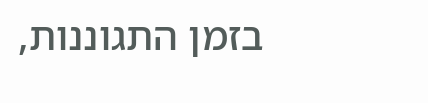בזמן התגוננות,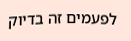לפעמים זה בדיוק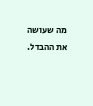מה שעושה את ההבדל.